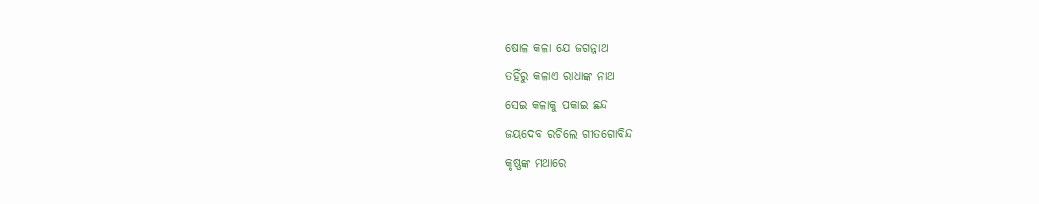ଷୋଳ କଳା ଯେ ଜଗନ୍ନାଥ
ତହିଁରୁ କଳାଏ ରାଧାଙ୍କ ନାଥ
ସେଇ କଳାକୁ ପକାଇ ଛନ୍ଦ
ଜୟଦେବ ରଚିଲେ ଗୀତଗୋବିନ୍ଦ
କୃଷ୍ଣଙ୍କ ମଥାରେ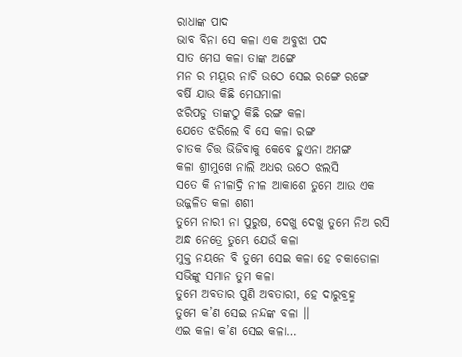ରାଧାଙ୍କ ପାଦ
ଭାବ ବିନା ସେ କଳା ଏକ ଅବୁଝା ପଦ
ସାତ ମେଘ କଳା ତାଙ୍କ ଅଙ୍ଗେ
ମନ ର ମୟୂର ନାଚି ଉଠେ ସେଇ ରଙ୍ଗେ ରଙ୍ଗେ
ବର୍ଷି ଯାଉ କିଛି ମେଘମାଳା
ଝରିପଡୁ ତାଙ୍କଠୁ କିଛି ରଙ୍ଗ କଳା
ଯେତେ ଝରିଲେ ବି ସେ କଳା ରଙ୍ଗ
ଚାତକ ଚିତ୍ତ ଭିଜିବାକୁ କେବେ ହୁଏନା ଅମଙ୍ଗ
କଳା ଶ୍ରୀମୁଖେ ନାଲି ଅଧର ଉଠେ ଝଲସି
ସତେ କି ନୀଳାଦ୍ରି ନୀଳ ଆକାଶେ ତୁମେ ଆଉ ଏକ
ଉଜ୍ଜଳିତ କଳା ଶଶୀ
ତୁମେ ନାରୀ ନା ପୁରୁଷ, ଦେଖୁ ଦେଖୁ ତୁମେ ନିଅ ରସି
ଅନ୍ଧ ନେତ୍ରେ ତୁମ୍ଭେ ଯେଉଁ କଳା
ମୁକ୍ତ ନୟନେ ବି ତୁମେ ସେଇ କଳା ହେ ଚକାଡୋଳା
ସଭିଙ୍କୁ ସମାନ ତୁମ କଳା
ତୁମେ ଅବତାର ପୁଣି ଅବତାରୀ, ହେ ଦାରୁବ୍ରହ୍ମ
ତୁମେ କ’ଣ ସେଇ ନନ୍ଦଙ୍କ ବଳା ।।
ଏଇ କଳା କ’ଣ ସେଇ କଳା…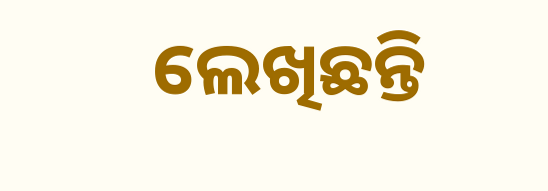ଲେଖିଛନ୍ତି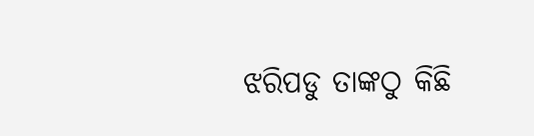ଝରିପଡୁ ତାଙ୍କଠୁ କିଛି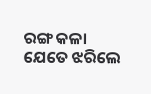ରଙ୍ଗ କଳା
ଯେତେ ଝରିଲେ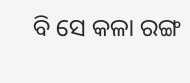ବି ସେ କଳା ରଙ୍ଗ